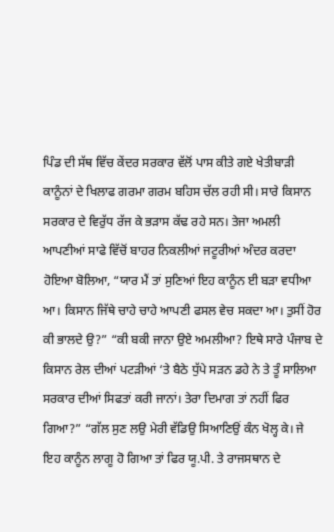ਪਿੰਡ ਦੀ ਸੱਥ ਵਿੱਚ ਕੇਂਦਰ ਸਰਕਾਰ ਵੱਲੋਂ ਪਾਸ ਕੀਤੇ ਗਏ ਖੇਤੀਬਾੜੀ ਕਾਨੂੰਨਾਂ ਦੇ ਖਿਲਾਫ ਗਰਮਾ ਗਰਮ ਬਹਿਸ ਚੱਲ ਰਹੀ ਸੀ। ਸਾਰੇ ਕਿਸਾਨ ਸਰਕਾਰ ਦੇ ਵਿਰੁੱਧ ਰੱਜ ਕੇ ਭੜਾਸ ਕੱਢ ਰਹੇ ਸਨ। ਤੇਜਾ ਅਮਲੀ ਆਪਣੀਆਂ ਸਾਫੇ ਵਿੱਚੋਂ ਬਾਹਰ ਨਿਕਲੀਆਂ ਜਟੂਰੀਆਂ ਅੰਦਰ ਕਰਦਾ ਹੋਇਆ ਬੋਲਿਆ, “ਯਾਰ ਮੈਂ ਤਾਂ ਸੁਣਿਆਂ ਇਹ ਕਾਨੂੰਨ ਈ ਬੜਾ ਵਧੀਆ ਆ। ਕਿਸਾਨ ਜਿੱਥੇ ਚਾਹੇ ਚਾਹੇ ਆਪਣੀ ਫਸਲ ਵੇਚ ਸਕਦਾ ਆ। ਤੁਸੀਂ ਹੋਰ ਕੀ ਭਾਲਦੇ ਉ?” “ਕੀ ਬਕੀ ਜਾਨਾ ਉਏ ਅਮਲੀਆ? ਇਥੇ ਸਾਰੇ ਪੰਜਾਬ ਦੇ ਕਿਸਾਨ ਰੇਲ ਦੀਆਂ ਪਟੜੀਆਂ ‘ਤੇ ਬੈਠੇ ਧੁੱਪੇ ਸੜਨ ਡਹੇ ਨੇ ਤੇ ਤੂੰ ਸਾਲਿਆ ਸਰਕਾਰ ਦੀਆਂ ਸਿਫਤਾਂ ਕਰੀ ਜਾਨਾਂ। ਤੇਰਾ ਦਿਮਾਗ ਤਾਂ ਨਹੀਂ ਫਿਰ ਗਿਆ?” “ਗੱਲ ਸੁਣ ਲਉ ਮੇਰੀ ਵੱਡਿਉ ਸਿਆਣਿਉਂ ਕੰਨ ਖੋਲ੍ਹ ਕੇ। ਜੇ ਇਹ ਕਾਨੂੰਨ ਲਾਗੂ ਹੋ ਗਿਆ ਤਾਂ ਫਿਰ ਯੂ.ਪੀ. ਤੇ ਰਾਜਸਥਾਨ ਦੇ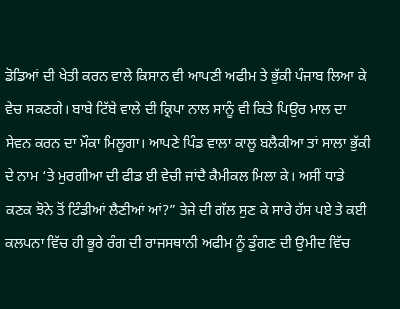ਡੋਡਿਆਂ ਦੀ ਖੇਤੀ ਕਰਨ ਵਾਲੇ ਕਿਸਾਨ ਵੀ ਆਪਣੀ ਅਫੀਮ ਤੇ ਭੁੱਕੀ ਪੰਜਾਬ ਲਿਆ ਕੇ ਵੇਚ ਸਕਣਗੇ। ਬਾਬੇ ਟਿੱਬੇ ਵਾਲੇ ਦੀ ਕ੍ਰਿਪਾ ਨਾਲ ਸਾਨੂੰ ਵੀ ਕਿਤੇ ਪਿਉਰ ਮਾਲ ਦਾ ਸੇਵਨ ਕਰਨ ਦਾ ਮੌਕਾ ਮਿਲੂਗਾ। ਆਪਣੇ ਪਿੰਡ ਵਾਲਾ ਕਾਲੂ ਬਲੈਕੀਆ ਤਾਂ ਸਾਲਾ ਭੁੱਕੀ ਦੇ ਨਾਮ ‘ਤੇ ਮੁਰਗੀਆ ਦੀ ਫੀਡ ਈ ਵੇਚੀ ਜਾਂਦੈ ਕੈਮੀਕਲ ਮਿਲਾ ਕੇ। ਅਸੀਂ ਧਾਡੇ ਕਣਕ ਝੋਨੇ ਤੋਂ ਟਿੰਡੀਆਂ ਲੈਣੀਆਂ ਆਂ?” ਤੇਜੇ ਦੀ ਗੱਲ ਸੁਣ ਕੇ ਸਾਰੇ ਹੱਸ ਪਏ ਤੇ ਕਈ ਕਲਪਨਾ ਵਿੱਚ ਹੀ ਭੂਰੇ ਰੰਗ ਦੀ ਰਾਜਸਥਾਨੀ ਅਫੀਮ ਨੂੰ ਡੁੰਗਣ ਦੀ ਉਮੀਦ ਵਿੱਚ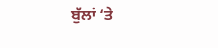ਬੁੱਲਾਂ ‘ਤੇ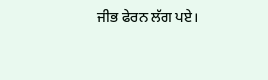ਜੀਭ ਫੇਰਨ ਲੱਗ ਪਏ।